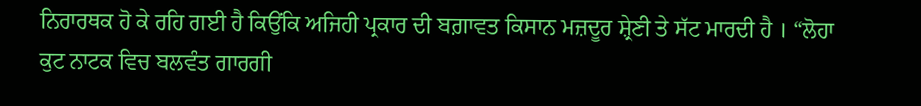ਨਿਰਾਰਥਕ ਹੋ ਕੇ ਰਹਿ ਗਈ ਹੈ ਕਿਉਂਕਿ ਅਜਿਹੀ ਪ੍ਰਕਾਰ ਦੀ ਬਗ਼ਾਵਤ ਕਿਸਾਨ ਮਜ਼ਦੂਰ ਸ਼੍ਰੇਣੀ ਤੇ ਸੱਟ ਮਾਰਦੀ ਹੈ । “ਲੋਹਾ ਕੁਟ ਨਾਟਕ ਵਿਚ ਬਲਵੰਤ ਗਾਰਗੀ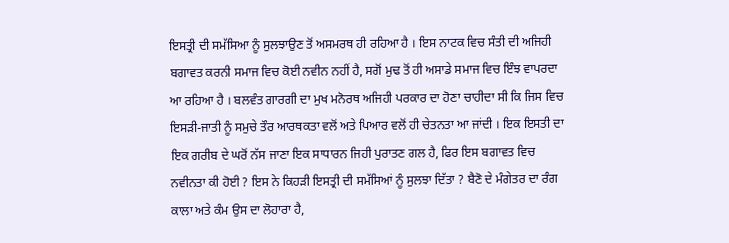ਇਸਤ੍ਰੀ ਦੀ ਸਮੱਸਿਆ ਨੂੰ ਸੁਲਝਾਉਣ ਤੋਂ ਅਸਮਰਥ ਹੀ ਰਹਿਆ ਹੈ । ਇਸ ਨਾਟਕ ਵਿਚ ਸੰਤੀ ਦੀ ਅਜਿਹੀ ਬਗਾਵਤ ਕਰਨੀ ਸਮਾਜ ਵਿਚ ਕੋਈ ਨਵੀਨ ਨਹੀਂ ਹੈ, ਸਗੋਂ ਮੁਢ ਤੋਂ ਹੀ ਅਸਾਡੇ ਸਮਾਜ ਵਿਚ ਇੰਝ ਵਾਪਰਦਾ ਆ ਰਹਿਆ ਹੈ । ਬਲਵੰਤ ਗਾਰਗੀ ਦਾ ਮੁਖ ਮਨੋਰਥ ਅਜਿਹੀ ਪਰਕਾਰ ਦਾ ਹੋਣਾ ਚਾਹੀਦਾ ਸੀ ਕਿ ਜਿਸ ਵਿਚ ਇਸੜੀ-ਜਾਤੀ ਨੂੰ ਸਮੁਚੇ ਤੌਰ ਆਰਥਕਤਾ ਵਲੋਂ ਅਤੇ ਪਿਆਰ ਵਲੋਂ ਹੀ ਚੇਤਨਤਾ ਆ ਜਾਂਦੀ । ਇਕ ਇਸਤੀ ਦਾ ਇਕ ਗਰੀਬ ਦੇ ਘਰੋਂ ਨੱਸ ਜਾਣਾ ਇਕ ਸਾਧਾਰਨ ਜਿਹੀ ਪੁਰਾਤਣ ਗਲ ਹੈ, ਫਿਰ ਇਸ ਬਗਾਵਤ ਵਿਚ ਨਵੀਨਤਾ ਕੀ ਹੋਈ ? ਇਸ ਨੇ ਕਿਹੜੀ ਇਸਤ੍ਰੀ ਦੀ ਸਮੱਸਿਆਂ ਨੂੰ ਸੁਲਝਾ ਦਿੱਤਾ ? ਬੈਣੋ ਦੇ ਮੰਗੇਤਰ ਦਾ ਰੰਗ ਕਾਲਾ ਅਤੇ ਕੰਮ ਉਸ ਦਾ ਲੋਹਾਰਾ ਹੈ,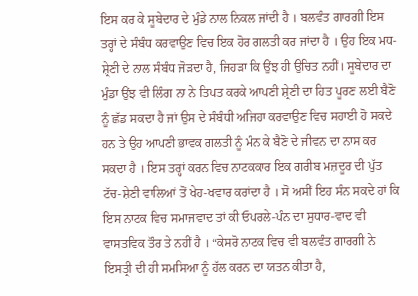ਇਸ ਕਰ ਕੇ ਸੂਬੇਦਾਰ ਦੇ ਮੁੰਡੇ ਨਾਲ ਨਿਕਲ ਜਾਂਦੀ ਹੈ । ਬਲਵੰਤ ਗਾਰਗੀ ਇਸ ਤਰ੍ਹਾਂ ਦੇ ਸੰਬੰਧ ਕਰਵਾਉਣ ਵਿਚ ਇਕ ਹੋਰ ਗਲਤੀ ਕਰ ਜਾਂਦਾ ਹੈ । ਉਹ ਇਕ ਮਧ-ਸ਼੍ਰੇਣੀ ਦੇ ਨਾਲ ਸੰਬੰਧ ਜੋੜਦਾ ਹੈ, ਜਿਹੜਾ ਕਿ ਉਂਝ ਹੀ ਉਚਿਤ ਨਹੀਂ। ਸੂਬੇਦਾਰ ਦਾ ਮੁੰਡਾ ਉਂਝ ਵੀ ਲਿੰਗ ਨਾ ਨੇ ਤਿਪਤ ਕਰਕੇ ਆਪਣੀ ਸ਼੍ਰੇਣੀ ਦਾ ਹਿਤ ਪੂਰਣ ਲਈ ਬੈਣੋ ਨੂੰ ਛੱਡ ਸਕਦਾ ਹੈ ਜਾਂ ਉਸ ਦੇ ਸੰਬੰਧੀ ਅਜਿਹਾ ਕਰਵਾਉਣ ਵਿਚ ਸਹਾਈ ਹੋ ਸਕਦੇ ਹਨ ਤੇ ਉਹ ਆਪਣੀ ਭਾਵਕ ਗਲਤੀ ਨੂੰ ਮੰਨ ਕੇ ਬੈਣੋ ਦੇ ਜੀਵਨ ਦਾ ਨਾਸ ਕਰ ਸਕਦਾ ਹੈ । ਇਸ ਤਰ੍ਹਾਂ ਕਰਨ ਵਿਚ ਨਾਟਕਕਾਰ ਇਕ ਗਰੀਬ ਮਜ਼ਦੂਰ ਦੀ ਪੁੱਤ ਟੱਚ-ਸ਼ੇਣੀ ਵਾਲਿਆਂ ਤੋਂ ਖੇਹ-ਖਵਾਰ ਕਰਾਂਦਾ ਹੈ । ਸੋ ਅਸੀਂ ਇਹ ਸੰਨ ਸਕਦੇ ਹਾਂ ਕਿ ਇਸ ਨਾਟਕ ਵਿਚ ਸਮਾਜਵਾਦ ਤਾਂ ਕੀ ਓਪਰਲੇ-ਪੰਨ ਦਾ ਸੁਧਾਰ-ਵਾਦ ਵੀ ਵਾਸਤਵਿਕ ਤੌਰ ਤੇ ਨਹੀਂ ਹੈ । “ਕੇਸਰੋ ਨਾਟਕ ਵਿਚ ਵੀ ਬਲਵੰਤ ਗਾਰਗੀ ਨੇ ਇਸਤ੍ਰੀ ਦੀ ਹੀ ਸਮਸਿਆ ਨੂੰ ਹੱਲ ਕਰਨ ਦਾ ਯਤਨ ਕੀਤਾ ਹੈ,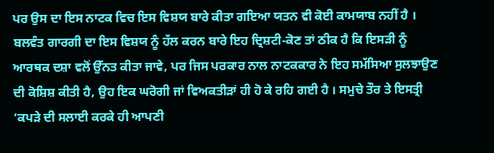ਪਰ ਉਸ ਦਾ ਇਸ ਨਾਟਕ ਵਿਚ ਇਸ ਵਿਸ਼ਯ ਬਾਰੇ ਕੀਤਾ ਗਇਆ ਯਤਨ ਵੀ ਕੋਈ ਕਾਮਯਾਬ ਨਹੀਂ ਹੈ । ਬਲਵੰਤ ਗਾਰਗੀ ਦਾ ਇਸ ਵਿਸ਼ਯ ਨੂੰ ਹੱਲ ਕਰਨ ਬਾਰੇ ਇਹ ਦ੍ਰਿਸ਼ਟੀ-ਕੋਣ ਤਾਂ ਠੀਕ ਹੈ ਕਿ ਇਸੜੀ ਨੂੰ ਆਰਥਕ ਦਸ਼ਾ ਵਲੋਂ ਉੱਨਤ ਕੀਤਾ ਜਾਵੇ, ਪਰ ਜਿਸ ਪਰਕਾਰ ਨਾਲ ਨਾਟਕਕਾਰ ਨੇ ਇਹ ਸਮੱਸਿਆ ਸੁਲਝਾਉਣ ਦੀ ਕੋਸ਼ਿਸ਼ ਕੀਤੀ ਹੈ, ਉਹ ਇਕ ਘਰੋਗੀ ਜਾਂ ਵਿਅਕਤੀੜਾਂ ਹੀ ਹੋ ਕੇ ਰਹਿ ਗਈ ਹੈ । ਸਮੁਚੇ ਤੌਰ ਤੇ ਇਸਤ੍ਰੀ ‘ਕਪੜੇ ਦੀ ਸਲਾਈ ਕਰਕੇ ਹੀ ਆਪਣੀ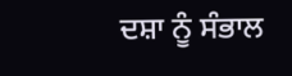ਦਸ਼ਾ ਨੂੰ ਸੰਭਾਲ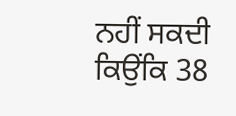ਨਹੀਂ ਸਕਦੀ ਕਿਉਂਕਿ 38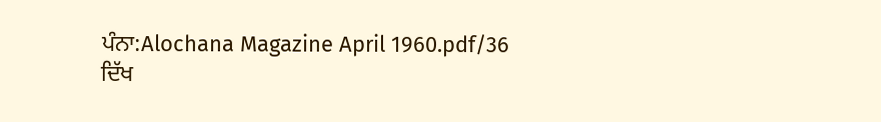ਪੰਨਾ:Alochana Magazine April 1960.pdf/36
ਦਿੱਖ